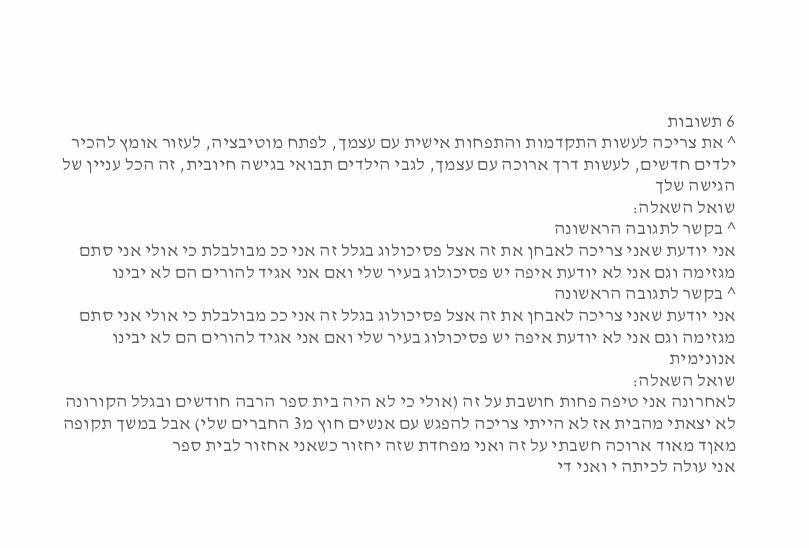6 תשובות
^ את צריכה לעשות התקדמות והתפחות אישית עם עצמך, לפתח מוטיבציה, לעזור אומץ להכיר ילדים חדשים, לעשות דרך ארוכה עם עצמך, לגבי הילדים תבואי בגישה חיובית, זה הכל עניין של הגישה שלך
שואל השאלה:
^ בקשר לתגובה הראשונה
אני יודעת שאני צריכה לאבחן את זה אצל פסיכולוג בגלל זה אני ככ מבולבלת כי אולי אני סתם מגזימה וגם אני לא יודעת איפה יש פסיכולוג בעיר שלי ואם אני אגיד להורים הם לא יבינו
^ בקשר לתגובה הראשונה
אני יודעת שאני צריכה לאבחן את זה אצל פסיכולוג בגלל זה אני ככ מבולבלת כי אולי אני סתם מגזימה וגם אני לא יודעת איפה יש פסיכולוג בעיר שלי ואם אני אגיד להורים הם לא יבינו
אנונימית
שואל השאלה:
לאחרונה אני טיפה פחות חושבת על זה (אולי כי לא היה בית ספר הרבה חודשים ובגלל הקורונה לא יצאתי מהבית אז לא הייתי צריכה להפגש עם אנשים חוץ מ3 החברים שלי) אבל במשך תקופה מאןד מאוד ארוכה חשבתי על זה ואני מפחדת שזה יחזור כשאני אחזור לבית ספר
אני עולה לכיתה י ואני די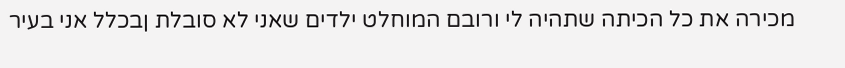מכירה את כל הכיתה שתהיה לי ורובם המוחלט ילדים שאני לא סובלת ןבכלל אני בעיר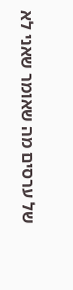של ערסים מה שאומר שאני לא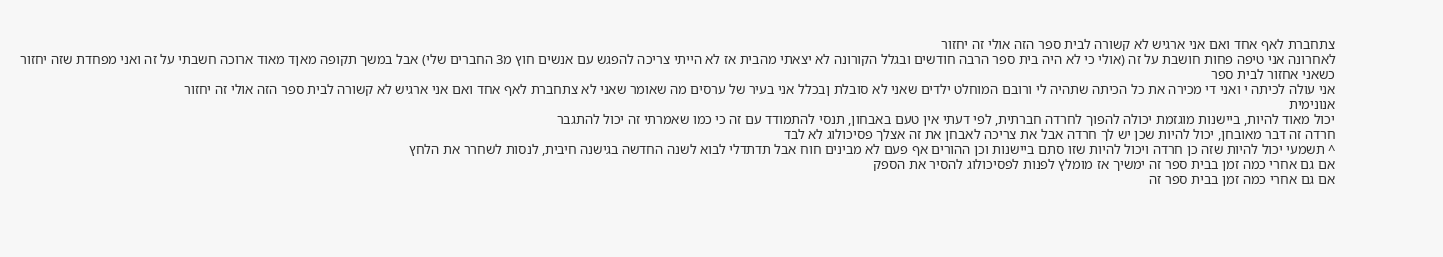צתחברת לאף אחד ואם אני ארגיש לא קשורה לבית ספר הזה אולי זה יחזור
לאחרונה אני טיפה פחות חושבת על זה (אולי כי לא היה בית ספר הרבה חודשים ובגלל הקורונה לא יצאתי מהבית אז לא הייתי צריכה להפגש עם אנשים חוץ מ3 החברים שלי) אבל במשך תקופה מאןד מאוד ארוכה חשבתי על זה ואני מפחדת שזה יחזור כשאני אחזור לבית ספר
אני עולה לכיתה י ואני די מכירה את כל הכיתה שתהיה לי ורובם המוחלט ילדים שאני לא סובלת ןבכלל אני בעיר של ערסים מה שאומר שאני לא צתחברת לאף אחד ואם אני ארגיש לא קשורה לבית ספר הזה אולי זה יחזור
אנונימית
יכול מאוד להיות, ביישנות מוגזמת יכולה להפוך לחרדה חברתית, לפי דעתי אין טעם באבחון, תנסי להתמודד עם זה כי כמו שאמרתי זה יכול להתגבר
חרדה זה דבר מאובחן, יכול להיות שכן יש לך חרדה אבל את צריכה לאבחן את זה אצלך פסיכולוג לא לבד
^ תשמעי יכול להיות שזה כן חרדה ויכול להיות שזו סתם ביישנות וכן ההורים אף פעם לא מבינים חוח אבל תדתדלי לבוא לשנה החדשה בגישנה חיבית, לנסות לשחרר את הלחץ
אם גם אחרי כמה זמן בבית ספר זה ימשיך אז מומלץ לפנות לפסיכולוג להסיר את הספק
אם גם אחרי כמה זמן בבית ספר זה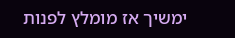ימשיך אז מומלץ לפנות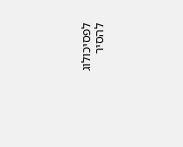לפסיכולוג להסיר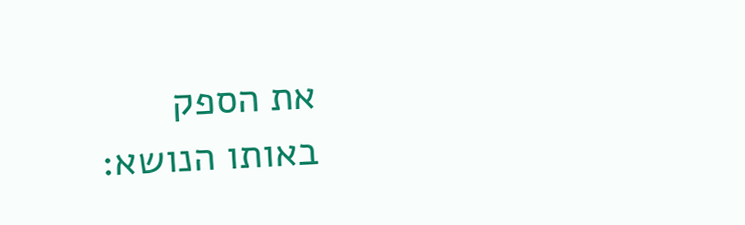את הספק
באותו הנושא: